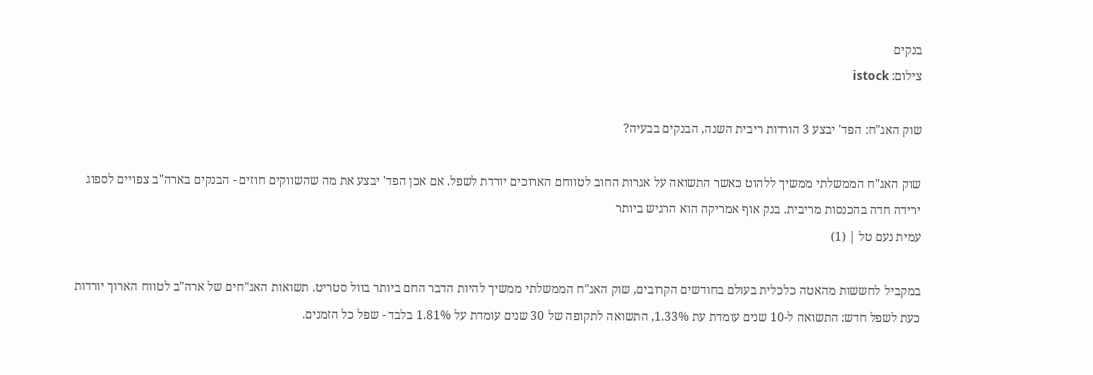בנקים
צילום: istock

שוק האג"ח: הפד' יבצע 3 הורדות ריבית השנה, הבנקים בבעיה?

שוק האג"ח הממשלתי ממשיך ללהוט כאשר התשואה על אגרות החוב לטווחם הארוכים יורדת לשפל. אם אכן הפד' יבצע את מה שהשווקים חוזים - הבנקים בארה"ב צפויים לספוג ירידה חדה בהכנסות מריבית. בנק אוף אמריקה הוא הרגיש ביותר
עמית נעם טל | (1)

במקביל לחששות מהאטה כלכלית בעולם בחודשים הקרובים, שוק האג"ח הממשלתי ממשיך להיות הדבר החם ביותר בוול סטריט. תשואות האג"חים של ארה"ב לטווח הארוך יורדות כעת לשפל חדש: התשואה ל-10 שנים עומדת עת 1.33%, התשואה לתקופה של 30 שנים עומדת על 1.81% בלבד - שפל כל הזמנים.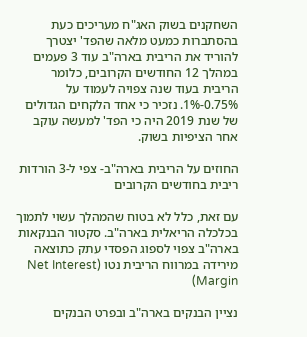השחקנים בשוק האג"ח מעריכים כעת בהסתברות כמעט מלאה שהפד' יצטרך להוריד את הריבית בארה"ב עוד 3 פעמים במהלך 12 החודשים הקרובים, כלומר הריבית בעוד שנה צפויה לעמוד על 0.75%-1%. נזכיר כי אחד הלקחים הגדולים של שנת 2019 היה כי הפד' למעשה עוקב אחר הציפיות בשוק.

החוזים על הריבית בארה"ב- צפי ל-3 הורדות ריבית בחודשים הקרובים

עם זאת, כלל לא בטוח שהמהלך עשוי לתמוך בכלכלה הריאלית בארה"ב. סקטור הבנקאות בארה"ב צפוי לספוג הפסדי עתק כתוצאה מירידה במרווח הריבית נטו (Net Interest Margin)

נציין הבנקים בארה"ב ובפרט הבנקים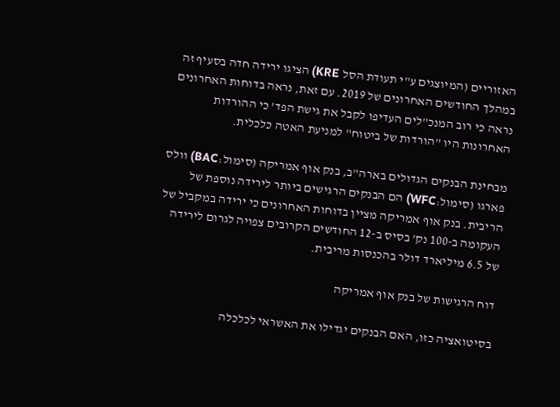האזוריים (המיוצגים ע"י תעודת הסל KRE) הציגו ירידה חדה בסעיף זה במהלך החודשים האחרונים של 2019. עם זאת, נראה בדוחות האחרונים נראה כי רוב המנכ"לים העדיפו לקבל את גישת הפד' כי ההורדות האחרונות היו "הורדות של ביטוח" למניעת האטה כלכלית.

מבחינת הבנקים הגדולים בארה"ב, בנק אוף אמריקה (סימול:BAC) וולס פארגו (סימול:WFC) הם הבנקים הרגישים ביותר לירידה נוספת של הריבית. בנק אוף אמריקה מציין בדוחות האחרונים כי ירידה במקביל של העקומה ב-100 נק' בסיס ב-12 החודשים הקרובים צפויה לגרום לירידה של 6.5 מיליארד דולר בהכנסות מריבית.

דוח הרגישות של בנק אוף אמריקה

בסיטואציה כזו, האם הבנקים יגדילו את האשראי לכלכלה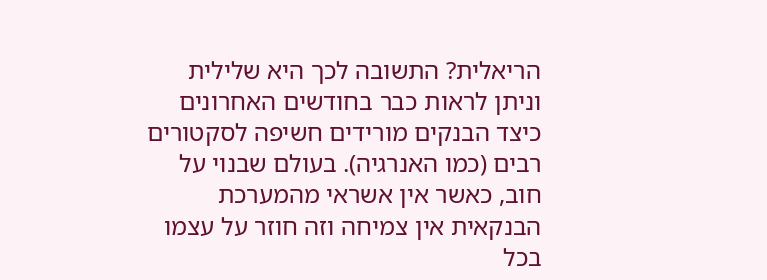הריאלית? התשובה לכך היא שלילית וניתן לראות כבר בחודשים האחרונים כיצד הבנקים מורידים חשיפה לסקטורים רבים (כמו האנרגיה). בעולם שבנוי על חוב, כאשר אין אשראי מהמערכת הבנקאית אין צמיחה וזה חוזר על עצמו בכל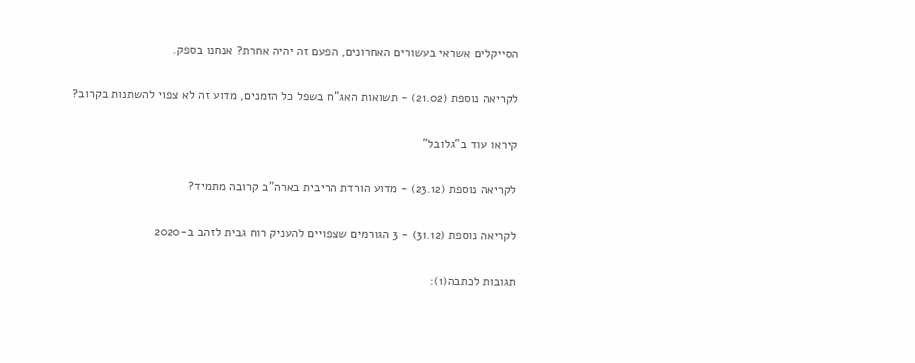הסייקלים אשראי בעשורים האחרונים, הפעם זה יהיה אחרת? אנחנו בספק.

לקריאה נוספת (21.02) - תשואות האג"ח בשפל כל הזמנים, מדוע זה לא צפוי להשתנות בקרוב?

קיראו עוד ב"גלובל"

לקריאה נוספת (23.12) - מדוע הורדת הריבית בארה"ב קרובה מתמיד?

לקריאה נוספת (31.12) - 3 הגורמים שצפויים להעניק רוח גבית לזהב ב-2020

תגובות לכתבה(1):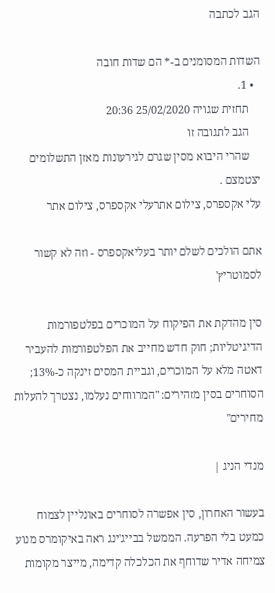הגב לכתבה

השדות המסומנים ב-* הם שדות חובה
  • 1.
    תחזית שגויה 25/02/2020 20:36
    הגב לתגובה זו
    שהרי היבוא מסין שגרם לגירעונות מאזן התשלומים יצטמצם .
עלי אקספרס, צילום אתרעלי אקספרס, צילום אתר

אתם הולכים לשלם יותר בעליאקספרס - וזה לא קשור לסמוטריץ'

סין מהדקת את הפיקוח על המוכרים בפלטפורמות הדיגיטליות; חוק חדש מחייב את הפלטפורמות להעביר דאטה מלא על המוכרים, וגביית המסים זינקה כ-13%; הסוחרים בסין מזהירים: "המרווחים נעלמו, נצטרך להעלות מחירים"

מנדי הניג |

בעשור האחרון, סין אפשרה לסוחרים באונליין לצמוח כמעט בלי הפרעה. הממשל בבייג'ינג ראה באיקומרס מנוע צמיחה אדיר שדוחף את הכלכלה קדימה, מייצר מקומות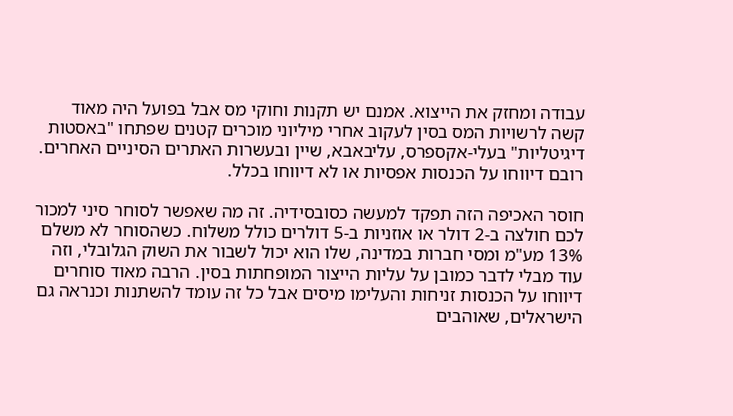עבודה ומחזק את הייצוא. אמנם יש תקנות וחוקי מס אבל בפועל היה מאוד קשה לרשויות המס בסין לעקוב אחרי מיליוני מוכרים קטנים שפתחו "באסטות דיגיטליות" בעלי-אקספרס, עליבאבא, שיין ובעשרות האתרים הסיניים האחרים. רובם דיווחו על הכנסות אפסיות או לא דיווחו בכלל.

חוסר האכיפה הזה תפקד למעשה כסובסידיה. זה מה שאפשר לסוחר סיני למכור לכם חולצה ב-2 דולר או אוזניות ב-5 דולרים כולל משלוח. כשהסוחר לא משלם 13% מע"מ ומסי חברות במדינה, שלו הוא יכול לשבור את השוק הגלובלי, וזה עוד מבלי לדבר כמובן על עליות הייצור המופחתות בסין. הרבה מאוד סוחרים דיווחו על הכנסות זניחות והעלימו מיסים אבל כל זה עומד להשתנות וכנראה גם הישראלים, שאוהבים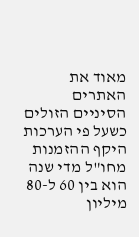מאוד את האתרים הסיניים הזולים כשעל פי הערכות היקף ההזמנות מחו"ל מדי שנה הוא בין 60 ל-80 מיליון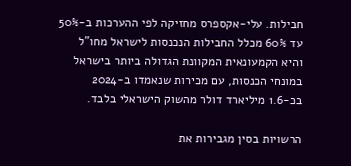חבילות. עלי-אקספרס מחזיקה לפי ההערכות ב-50% עד 60% מכלל החבילות הנכנסות לישראל מחו"ל והיא הקמעונאית המקוונת הגדולה ביותר בישראל במונחי הכנסות, עם מכירות שנאמדו ב-2024 בכ-1.6 מיליארד דולר מהשוק הישראלי בלבד.

הרשויות בסין מגבירות את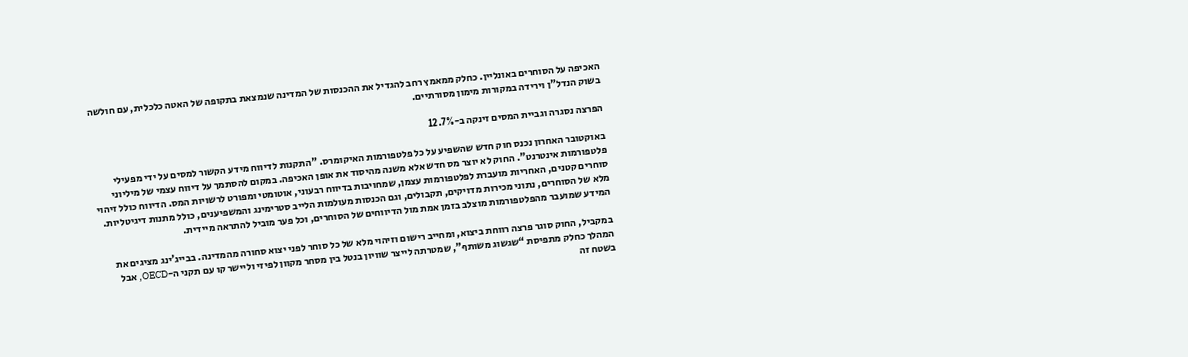האכיפה על הסוחרים באונליין. כחלק ממאמץ רחב להגדיל את ההכנסות של המדינה שנמצאת בתקופה של האטה כלכלית, עם חולשה בשוק הנדל"ן וירידה במקורות מימון מסורתיים.

הפרצה נסגרה וגביית המסים זינקה ב-12.7%

באוקטובר האחרון נכנס חוק חדש שהשפיע על כל פלטפורמות האיקומרס. "התקנות לדיווח מידע הקשור למסים על ידי מפעילי פלטפורמות אינטרנט". החוק לא יוצר מס חדש אלא משנה מהיסוד את אופן האכיפה. במקום להסתמך על דיווח עצמי של מיליוני סוחרים קטנים, האחריות מועברת לפלטפורמות עצמן, שמחויבות בדיווח רבעוני, אוטומטי ומפורט לרשויות המס. הדיווח כולל זיהוי מלא של הסוחרים, נתוני מכירות מדויקים, תקבולים, וגם הכנסות מעולמות הלייב סטרימינג והמשפיענים, כולל מתנות דיגיטליות. המידע שמועבר מהפלטפורמות מוצלב בזמן אמת מול הדיווחים של הסוחרים, וכל פער מוביל להתראה מיידית.

במקביל, החוק סוגר פרצה רווחת ביצוא, ומחייב רישום וזיהוי מלא של כל סוחר לפני יצוא סחורה מהמדינה. בבייג’ינג מציגים את המהלך כחלק מתפיסת “שגשוג משותף”, שמטרתה לייצר שוויון בנטל בין מסחר מקוון לפיזי וליישר קו עם תקני ה-OECD, אבל בשטח זה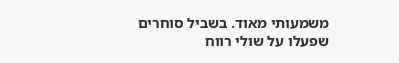משמעותי מאוד. בשביל סוחרים שפעלו על שולי רווח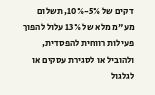דקים של 5%-10%, תשלום מע"מ מלא של 13% עלול להפוך פעילות רווחית להפסדית, ולהוביל או לסגירת עסקים או לגלגול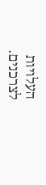העלויות לצרכנים.